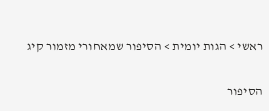ראשי > הגות יומית > הסיפור שמאחורי מזמור קיג

הסיפור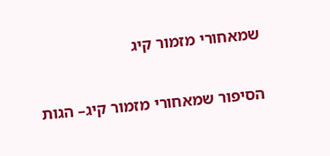שמאחורי מזמור קיג

הסיפור שמאחורי מזמור קיג– הגות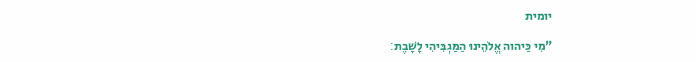יומית

"מִי כַּיהוה אֱלֹהֵינוּ הַמַּגְבִּיהִי לָשָׁבֶת׃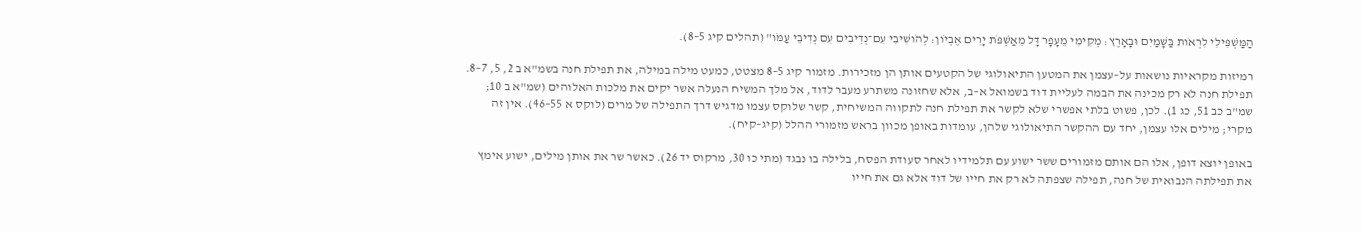הַמַּשְׁפִּילִי לִרְאֹות בַּשָּׁמַיִם וּבָאָרֶץ׃ מְקִימִי מֵעָפָר דָּל מֵאַשְׁפֹּת יָרִים אֶבְיֹון׃ לְהֹושִׁיבִי עִם־נְדִיבִים עִם נְדִיבֵי עַמֹּו" (תהלים קיג 5–8).

רמיזות מקראיות נושאות על–עצמן את המטען התיאולוגי של הקטעים אותן הן מזכירות. מזמור קיג 5–8 מצטט, כמעט מילה במילה, את תפילת חנה בשמ"א ב 2, 5, 7–8. תפילת חנה לא רק מכינה את הבמה לעליית דוד בשמואל א–ב, אלא שחזונה משתרע מעבר לדוד, אל מלך המשיח הנעלה אשר יקים את מלכות האלוהים (שמ"א ב 10; שמ"ב כב 51, כג 1). לכן, פשוט בלתי אפשרי שלא לקשר את תפילת חנה לתקווה המשיחית, קשר שלוקס עצמו מדגיש דרך התפילה של מרים (לוקס א 55–46). אין זה מקרי; מילים אלו עצמן, יחד עם ההקשר התיאולוגי שלהן, עומדות באופן מכוון בראש מזמורי ההלל (קיג–קיח).

באופן יוצא דופן, אלו הם אותם מזמורים ששר ישוע עם תלמידיו לאחר סעודת הפסח, בלילה בו נבגד (מתי כו 30, מרקוס יד 26). כאשר שר את אותן מילים, ישוע אימץ את תפילתה הנבואית של חנה, תפילה שצפתה לא רק את חייו של דוד אלא גם את חייו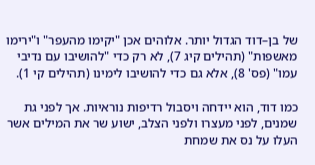של בן–דוד הגדול יותר. אלוהים אכן "יקימו מהעפר" ו"ירימו מאשפות" (תהילים קיג 7), לא רק כדי "להושיבו עם נדיבי עמו" (פס' 8), אלא גם כדי להושיבו לימינו (תהילים קי 1).

כמו דוד, הוא יידחה ויסבול רדיפות נוראיות. אך לפני גת שמנים, לפני מעצרו ולפני הצלב, ישוע שר את המילים אשר העלו על נס את שמחת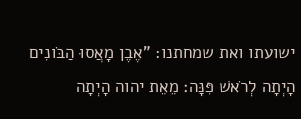ישועתו ואת שמחתנו: "אֶבֶן מָאֲסוּ הַבֹּונִים הָיְתָה לְרֹאשׁ פִּנָּה׃ מֵאֵת יהוה הָיְתָה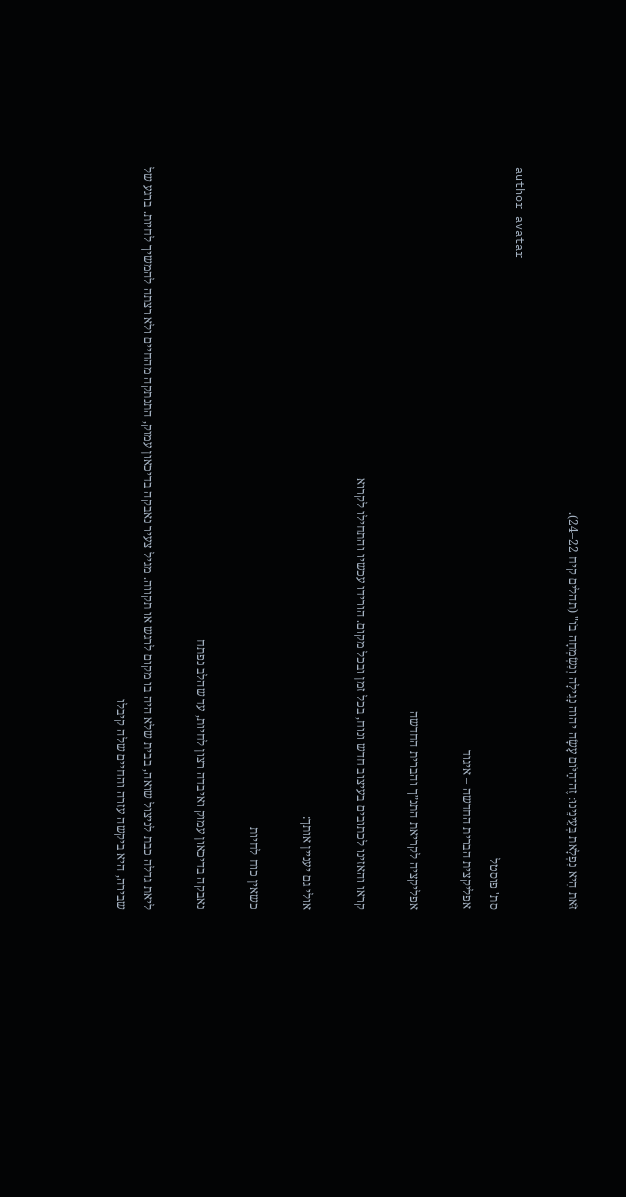זֹּאת הִיא נִפְלָאת בְּעֵינֵינוּ׃ זֶה־הַיֹּום עָשָׂה יהוה נָגִילָה וְנִשְׂמְחָה בֹו" (תהלים קיח 22–24).

author avatar
סת' פוסטל
אפליקצית הברית החדשה – איגוד

אפליקציה לקריאת התנ״ך והברית החדשה

קראו והאזינו לכתובים בעיצוב חדש ונוח, בכל זמן ובכל מקום. הורידו עכשיו והתחילו לקרוא

אולי גם יעניין אותך:

כשאין כוח לחיות

נאבקה בדיכאון עמוק ואיבדה רצון לחיות, עד שהלב נפתח

ליאת גדלה כבת לניצול שואה, בבית שלא היה בו מקום לרגש או תקווה. מגיל צעיר נאבקה בדיכאון עמוק, התנתקה מהחיים ולא רצתה להמשיך לחיות. ברגע של שבירה, היא ביקשה עזרה והחיים שלה קיבלו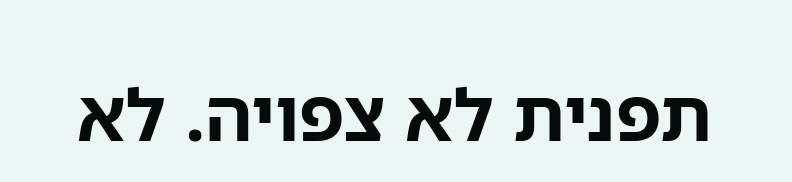תפנית לא צפויה. לא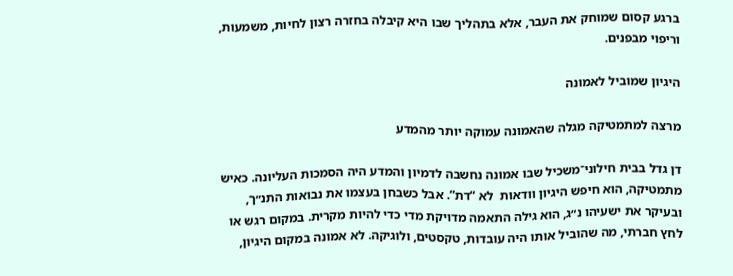ברגע קסום שמוחק את העבר, אלא בתהליך שבו היא קיבלה בחזרה רצון לחיות, משמעות, וריפוי מבפנים.

היגיון שמוביל לאמונה

מרצה למתמטיקה מגלה שהאמונה עמוקה יותר מהמדע

דן גדל בבית חילוני־משכיל שבו אמונה נחשבה לדמיון והמדע היה הסמכות העליונה. כאיש מתמטיקה, הוא חיפש היגיון וודאות  לא “דת”. אבל כשבחן בעצמו את נבואות התנ״ך, ובעיקר את ישעיהו נ״ג, הוא גילה התאמה מדויקת מדי כדי להיות מקרית. במקום רגש או לחץ חברתי, מה שהוביל אותו היה עובדות, טקסטים, ולוגיקה. לא אמונה במקום היגיון,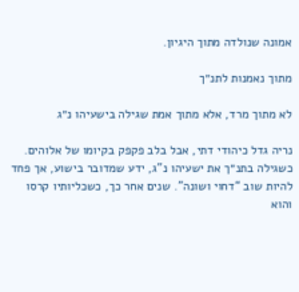אמונה שנולדה מתוך היגיון.

מתוך נאמנות לתנ״ך

לא מתוך מרד, אלא מתוך אמת שגילה בישעיהו נ״ג

נריה גדל כיהודי דתי, אבל בלב פקפק בקיומו של אלוהים. כשגילה בתנ״ך את ישעיהו נ"ג, ידע שמדובר בישוע, אך פחד להיות שוב “דחוי ושונה”. שנים אחר כך, כשכליותיו קרסו והוא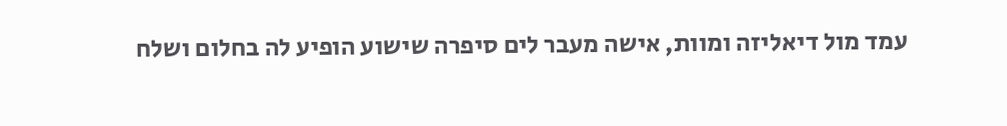עמד מול דיאליזה ומוות, אישה מעבר לים סיפרה שישוע הופיע לה בחלום ושלח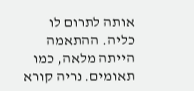אותה לתרום לו כליה. ההתאמה הייתה מלאה, כמו תאומים. נריה קורא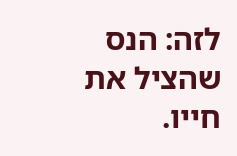לזה: הנס שהציל את חייו.